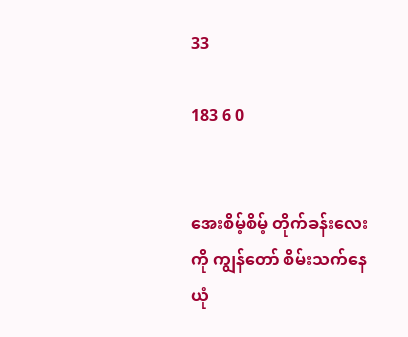33

183 6 0


အေးစိမ့်စိမ့် တိုက်ခန်းလေးကို ကျွန်တော် စိမ်းသက်နေယုံ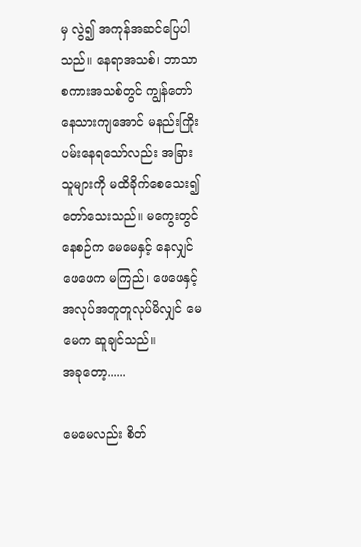မှ လွဲ၍ အကုန်အဆင်ပြေပါသည်။ နေရာအသစ်၊ ဘာသာစကားအသစ်တွင် ကျွန်တော် နေသားကျအောင် မနည်းကြိုးပမ်းနေရသော်လည်း အခြားသူများကို မထိခိုက်စေသေး၍ တော်သေးသည်။ မကွေးတွင် နေစဉ်က မေမေနှင့် နေလျှင် ဖေဖေက မကြည်၊ ဖေဖေနှင့် အလုပ်အတူတူလုပ်မိလျှင် မေမေက ဆူချင်သည်။
အခုတော့......

မေမေလည်း စိတ်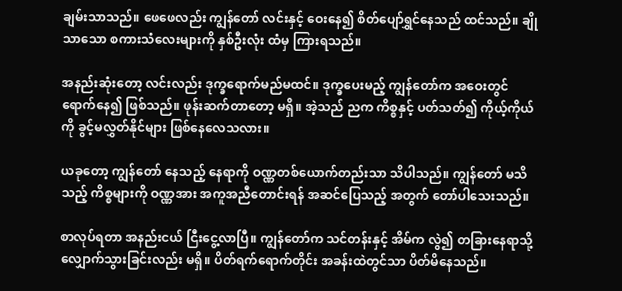ချမ်းသာသည်။ ဖေဖေလည်း ကျွန်တော် လင်းနှင့် ဝေးနေ၍ စိတ်ပျော်ရွှင်နေသည် ထင်သည်။ ချိုသာသော စကားသံလေးများကို နှစ်ဦးလုံး ထံမှ ကြားရသည်။

အနည်းဆုံးတော့ လင်းလည်း ဒုက္ခရောက်မည်မထင်။ ဒုက္ခပေးမည့် ကျွန်တော်က အဝေးတွင် ရောက်နေ၍ ဖြစ်သည်။ ဖုန်းဆက်တာတော့ မရှိ။ အဲ့သည် ညက ကိစ္စနှင့် ပတ်သတ်၍ ကိုယ့်ကိုယ်ကို ခွင့်မလွှတ်နိုင်များ ဖြစ်နေလေသလား။

ယခုတော့ ကျွန်တော် နေသည့် နေရာကို ဝဏ္ဏတစ်ယောက်တည်းသာ သိပါသည်။ ကျွန်တော် မသိသည့် ကိစ္စများကို ဝဏ္ဏအား အကူအညီတောင်းရန် အဆင်ပြေသည့် အတွက် တော်ပါသေးသည်။

စာလုပ်ရတာ အနည်းငယ် ငြီးငွေ့လာပြီ။ ကျွန်တော်က သင်တန်းနှင့် အိမ်က လွဲ၍ တခြားနေရာသို့ လျှောက်သွားခြင်းလည်း မရှိ။ ပိတ်ရက်ရောက်တိုင်း အခန်းထဲတွင်သာ ပိတ်မိနေသည်။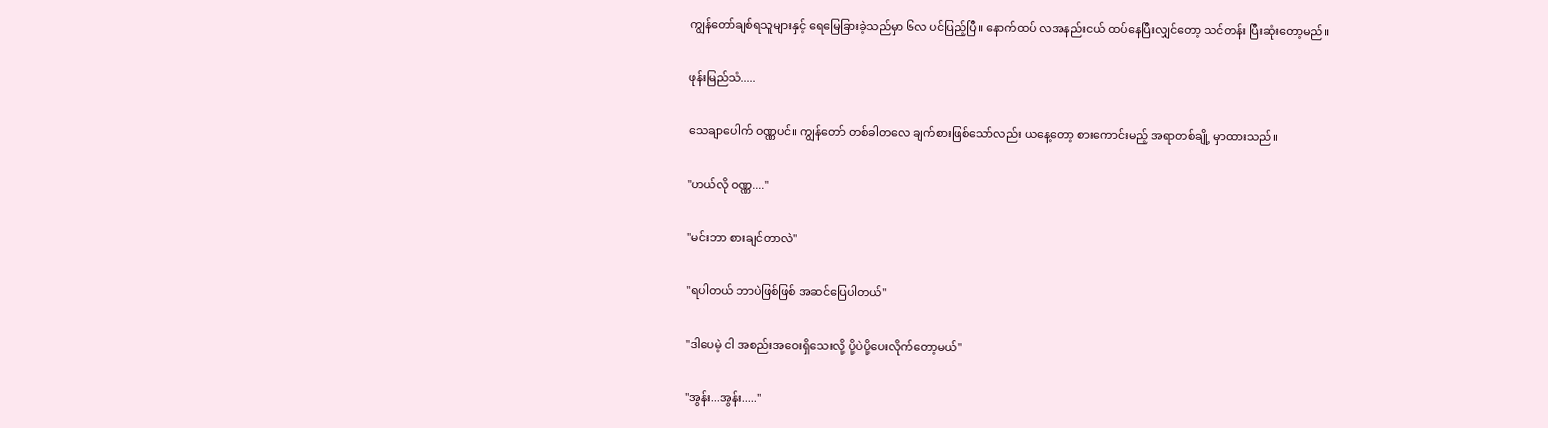ကျွန်တော်ချစ်ရသူများနှင့် ရေမြေခြားခဲ့သည်မှာ ၆လ ပင်ပြည့်ပြီ။ နောက်ထပ် လအနည်းငယ် ထပ်နေပြီးလျှင်တော့ သင်တန်း ပြီးဆုံးတော့မည်။

ဖုန်းမြည်သံ.....

သေချာပေါက် ဝဏ္ဏပင်။ ကျွန်တော် တစ်ခါတလေ ချက်စားဖြစ်သော်လည်း ယနေ့တော့ စားကောင်းမည့် အရာတစ်ချို့ မှာထားသည်။

"ဟယ်လို ဝဏ္ဏ...."

"မင်းဘာ စားချင်တာလဲ"

"ရပါတယ် ဘာပဲဖြစ်ဖြစ် အဆင်ပြေပါတယ်"

"ဒါပေမဲ့ ငါ အစည်းအဝေးရှိသေးလို့ ပို့ပဲပို့ပေးလိုက်တော့မယ်"

"အွန်း...အွန်း....."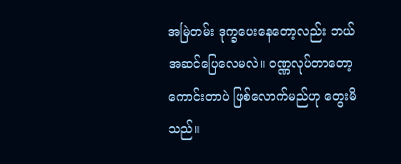အမြဲတမ်း ဒုက္ခပေးနေတော့လည်း ဘယ်အဆင်ပြေလေမလဲ။ ဝဏ္ဏလုပ်တာတော့ ကောင်းတာပဲ ဖြစ်လောက်မည်ဟု တွေးမိသည်။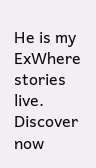He is my ExWhere stories live. Discover now